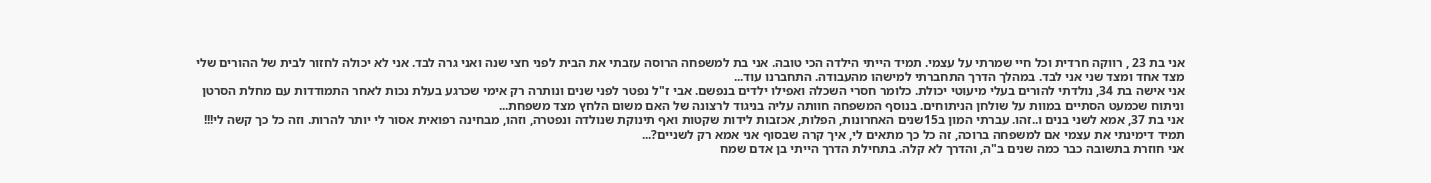אני בת 23 , רווקה חרדית וכל חיי שמרתי על עצמי. תמיד הייתי הילדה הכי טובה. אני בת למשפחה הרוסה עזבתי את הבית לפני חצי שנה ואני גרה לבד. אני לא יכולה לחזור לבית של ההורים שלי מצד אחד ומצד שני אני לבד. במהלך הדרך התחברתי למישהו מהעבודה. התחברנו עוד...
אני אישה בת 34, נולדתי להורים בעלי מיעוטי יכולת. כלומר חסרי השכלה ואפילו ילדים בנפשם. אבי ז"ל נפטר לפני שנים ונותרה רק אימי שכרגע בעלת נכות לאחר התמודדות עם מחלת הסרטן וניתוח שכמעט הסתיים במוות על שולחן הניתוחים. בנוסף המשפחה חוותה עליה בניגוד לרצונה של האם משום הלחץ מצד משפחת...
אני בת 37, אמא לשני בנים ו..זהו. עברתי המון ב15שנים האחרונות, הפלות, אכזבות לידות שקטות ואף תינוקת שנולדה ונפטרה, וזהו, מבחינה רפואית אסור לי יותר להרות. וזה כל כך קשה לי!!! תמיד דימינתי את עצמי אם למשפחה ברוכה, זה כל כך מתאים לי, איך קרה שבסוף אני אמא רק לשניים?...
אני חוזרת בתשובה כבר כמה שנים ב"ה, והדרך לא קלה. בתחילת הדרך הייתי בן אדם שמח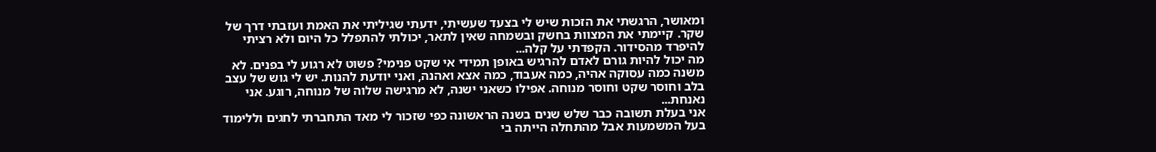ומאושר, הרגשתי את הזכות שיש לי בצעד שעשיתי, ידעתי שגיליתי את האמת ועזבתי דרך של שקר. קיימתי את המצוות בחשק ובשמחה שאין לתאר, יכולתי להתפלל כל היום ולא רציתי להיפרד מהסידור. הקפדתי על קלה...
מה יכול להיות גורם לאדם להרגיש באופן תמידי אי שקט פנימי? פשוט לא רגוע לי בפנים. לא משנה כמה עסוקה אהיה, כמה אעבוד, כמה אצא ואהנה, ואני יודעת להנות. יש לי גוש של עצב בלב וחוסר שקט וחוסר מנוחה. אפילו כשאני ישנה, לא מרגישה שלוה של מנוחה, רוגע. אני נאנחת...
אני בעלת תשובה כבר שלש שנים בשנה הראשונה כפי שזכור לי מאד התחברתי לחגים וללימוד בעל המשמעות אבל מהתחלה הייתה בי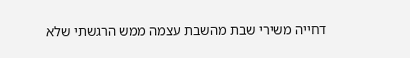דחייה משירי שבת מהשבת עצמה ממש הרגשתי שלא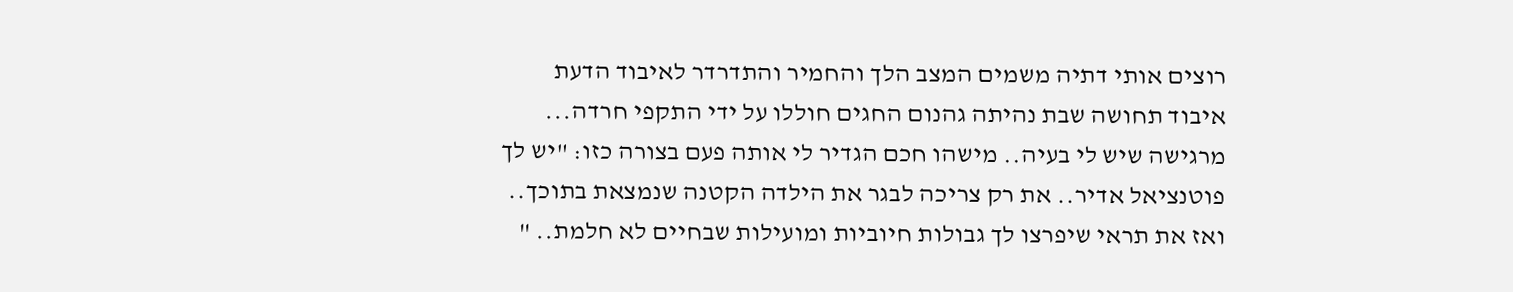רוצים אותי דתיה משמים המצב הלך והחמיר והתדרדר לאיבוד הדעת איבוד תחושה שבת נהיתה גהנום החגים חוללו על ידי התקפי חרדה...
מרגישה שיש לי בעיה.. מישהו חכם הגדיר לי אותה פעם בצורה כזו: "יש לך פוטנציאל אדיר.. את רק צריכה לבגר את הילדה הקטנה שנמצאת בתוכך.. ואז את תראי שיפרצו לך גבולות חיוביות ומועילות שבחיים לא חלמת.. "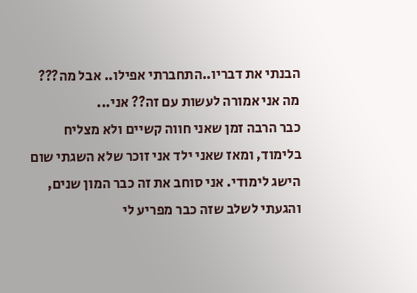הבנתי את דבריו..התחברתי אפילו.. אבל מה??? מה אני אמורה לעשות עם זה?? אני...
כבר הרבה זמן שאני חווה קשיים ולא מצליח בלימוד, ומאז שאני ילד אני זוכר שלא השגתי שום הישג לימודי. אני סוחב את זה כבר המון שנים, והגעתי לשלב שזה כבר מפריע לי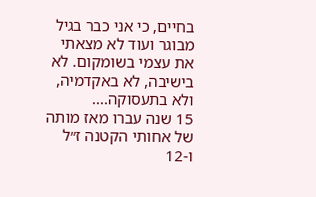בחיים, כי אני כבר בגיל מבוגר ועוד לא מצאתי את עצמי בשומקום. לא בישיבה, לא באקדמיה, ולא בתעסוקה....
15 שנה עברו מאז מותה של אחותי הקטנה ז״ל ו-12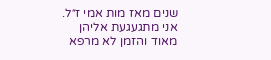שנים מאז מות אמי ז״ל. אני מתגעגעת אליהן מאוד והזמן לא מרפא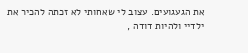את הגעגועים. עצוב לי שאחותי לא זכתה להכיר את ילדיי ולהיות דודה ,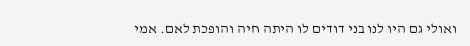ואולי גם היו לנו בני דודים לו היתה חיה והופכת לאם. אמי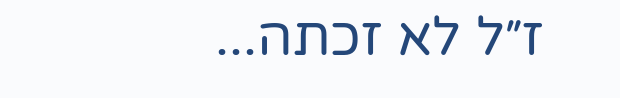ז״ל לא זכתה...